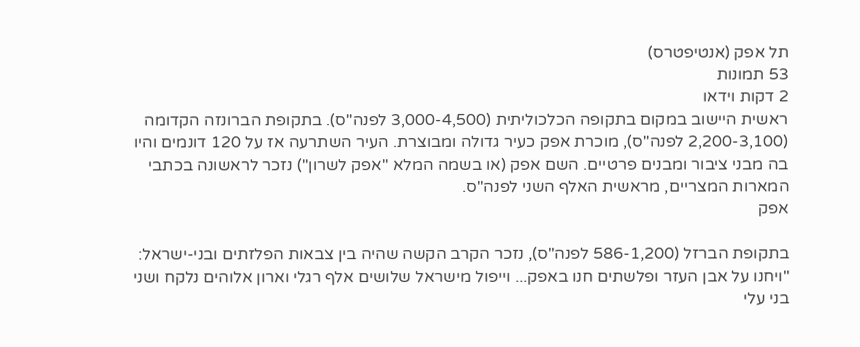תל אפק (אנטיפטרס)
53 תמונות
2 דקות וידאו
ראשית היישוב במקום בתקופה הכלכוליתית (3,000-4,500 לפנה"ס). בתקופת הברונזה הקדומה (2,200-3,100 לפנה"ס), מוכרת אפק כעיר גדולה ומבוצרת. העיר השתרעה אז על 120 דונמים והיו בה מבני ציבור ומבנים פרטיים. השם אפק (או בשמה המלא "אפק לשרון") נזכר לראשונה בכתבי המארות המצריים, מראשית האלף השני לפנה"ס.
אפק

בתקופת הברזל (586-1,200 לפנה"ס), נזכר הקרב הקשה שהיה בין צבאות הפלזתים ובני-ישראל: "ויחנו על אבן העזר ופלשתים חנו באפק... וייפול מישראל שלושים אלף רגלי וארון אלוהים נלקח ושני בני עלי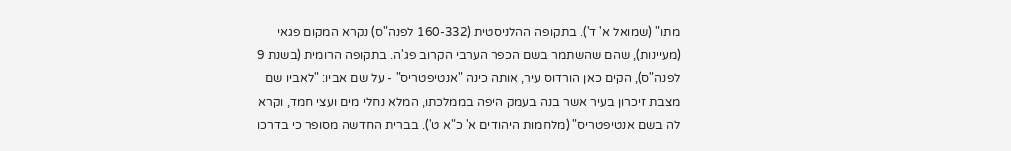מתו" (שמואל א' ד'). בתקופה ההלניסטית (160-332 לפנה"ס) נקרא המקום פגאי (מעיינות), שהם שהשתמר בשם הכפר הערבי הקרוב פג'ה. בתקופה הרומית (בשנת 9 לפנה"ס), הקים כאן הורדוס עיר, אותה כינה "אנטיפטריס" - על שם אביו: "לאביו שם מצבת זיכרון בעיר אשר בנה בעמק היפה בממלכתו, המלא נחלי מים ועצי חמד, וקרא לה בשם אנטיפטריס" (מלחמות היהודים א' כ"א ט'). בברית החדשה מסופר כי בדרכו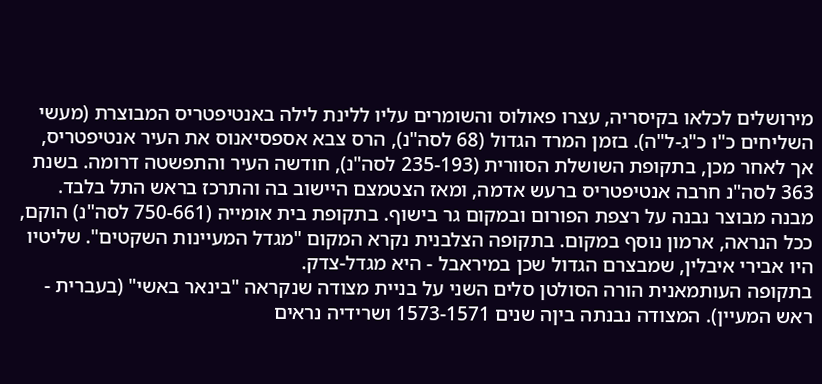מירושלים לכלאו בקיסריה, עצרו פאולוס והשומרים עליו ללינת לילה באנטיפטריס המבוצרת (מעשי השליחים כ"ו כ"ג-ל"ה). בזמן המרד הגדול (68 לסה"נ), הרס צבא אספסיאנוס את העיר אנטיפטריס, אך לאחר מכן, בתקופת השושלת הסוורית (235-193 לסה"נ), חודשה העיר והתפשטה דרומה. בשנת 363 לסה"נ חרבה אנטיפטריס ברעש אדמה, ומאז הצטמצם היישוב בה והתרכז בראש התל בלבד. מבנה מבוצר נבנה על רצפת הפורום ובמקום גר בישוף. בתקופת בית אומייה (750-661 לסה"נ) הוקם, ככל הנראה, ארמון נוסף במקום. בתקופה הצלבנית נקרא המקום "מגדל המעיינות השקטים". שליטיו היו אבירי איבלין, שמבצרם הגדול שכן במיראבל - היא מגדל-צדק.
בתקופה העותמאנית הורה הסולטן סלים השני על בניית מצודה שנקראה "בינאר באשי" (בעברית - ראש המעיין). המצודה נבנתה ביןה שנים 1573-1571 ושרידיה נראים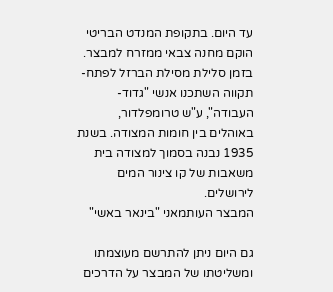עד היום. בתקופת המנדט הבריטי הוקם מחנה צבאי ממזרח למבצר. בזמן סלילת מסילת הברזל לפתח-תקווה השתכנו אנשי "גדוד-העבודה", ע"ש טרומפלדור, באוהלים בין חומות המצודה. בשנת 1935 נבנה בסמוך למצודה בית משאבות של קו צינור המים לירושלים.
המבצר העותמאני "בינאר באשי"

גם היום ניתן להתרשם מעוצמתו ומשליטתו של המבצר על הדרכים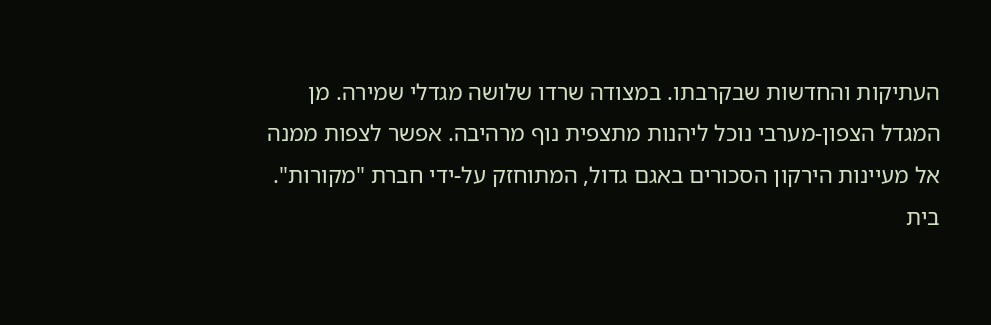העתיקות והחדשות שבקרבתו. במצודה שרדו שלושה מגדלי שמירה. מן המגדל הצפון-מערבי נוכל ליהנות מתצפית נוף מרהיבה. אפשר לצפות ממנה אל מעיינות הירקון הסכורים באגם גדול, המתוחזק על-ידי חברת "מקורות".
בית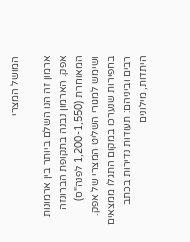המושל המצרי

ארמון זה הנו השלם ביותר בין ארמונות אפק. הארמון נבנה בתקופת הברונזה המאוחרת (1,200-1,550 לפנה"ס) ושימש למגורי השליט המצרי של אפק. בחפירות שנערכו במקום התגלו ממצאים רבים וביניהם: תעודות נדירות בכתב היתדות, מילונים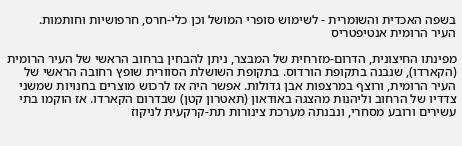בשפה האכדית והשומרית - לשימוש סופרי המושל וכן כלי-חרס, חרפושיות וחותמות.
העיר הרומית אנטיפטריס

מפינתו החיצונית, הדרום-מזרחית של המבצר, ניתן להבחין ברחוב הראשי של העיר הרומית (הקארדו), שנבנה בתקופת הורדוס. בתקופת השושלת הסוורית שופץ רחובה הראשי של העיר הרומית, ורוצף במרצפות אבן גדולות. אפשר היה אז לרכוש מוצרים בחנויות שמשני צדדיו של הרחוב וליהנות מהצגה באודאון (תאטרון קטן) שבדרום הקארדו. אז הוקמו בתי עשירים ורובע מסחרי, ונבנתה מערכת צינורות תת-קרקעית לניקוז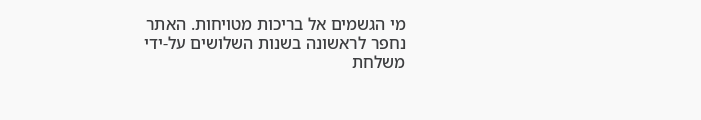מי הגשמים אל בריכות מטויחות. האתר נחפר לראשונה בשנות השלושים על-ידי משלחת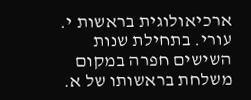ארכיאולוגית בראשות י. עורי. בתחילת שנות השישים חפרה במקום משלחת בראשותו של א.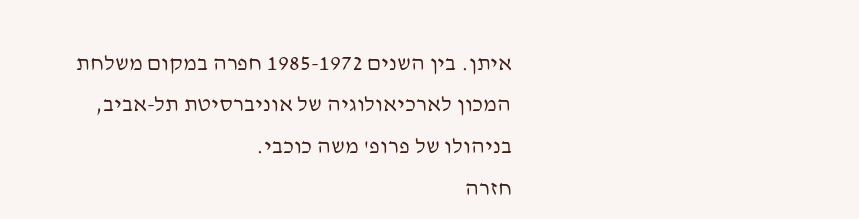איתן. בין השנים 1985-1972 חפרה במקום משלחת המכון לארכיאולוגיה של אוניברסיטת תל-אביב, בניהולו של פרופ' משה כוכבי.
חזרה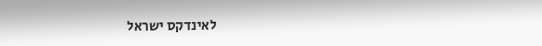לאינדקס ישראל